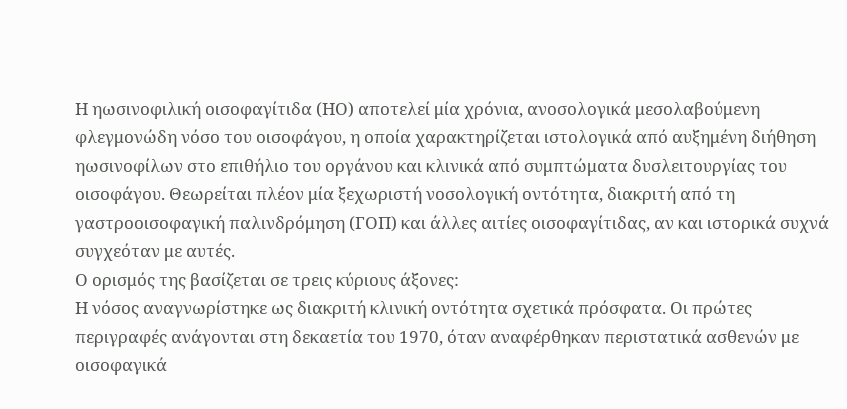Η ηωσινοφιλική οισοφαγίτιδα (ΗΟ) αποτελεί μία χρόνια, ανοσολογικά μεσολαβούμενη φλεγμονώδη νόσο του οισοφάγου, η οποία χαρακτηρίζεται ιστολογικά από αυξημένη διήθηση ηωσινοφίλων στο επιθήλιο του οργάνου και κλινικά από συμπτώματα δυσλειτουργίας του οισοφάγου. Θεωρείται πλέον μία ξεχωριστή νοσολογική οντότητα, διακριτή από τη γαστροοισοφαγική παλινδρόμηση (ΓΟΠ) και άλλες αιτίες οισοφαγίτιδας, αν και ιστορικά συχνά συγχεόταν με αυτές.
Ο ορισμός της βασίζεται σε τρεις κύριους άξονες:
Η νόσος αναγνωρίστηκε ως διακριτή κλινική οντότητα σχετικά πρόσφατα. Οι πρώτες περιγραφές ανάγονται στη δεκαετία του 1970, όταν αναφέρθηκαν περιστατικά ασθενών με οισοφαγικά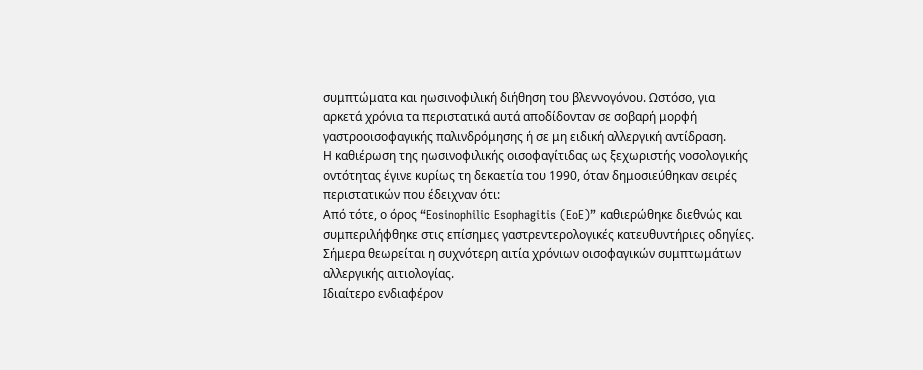συμπτώματα και ηωσινοφιλική διήθηση του βλεννογόνου. Ωστόσο, για αρκετά χρόνια τα περιστατικά αυτά αποδίδονταν σε σοβαρή μορφή γαστροοισοφαγικής παλινδρόμησης ή σε μη ειδική αλλεργική αντίδραση.
Η καθιέρωση της ηωσινοφιλικής οισοφαγίτιδας ως ξεχωριστής νοσολογικής οντότητας έγινε κυρίως τη δεκαετία του 1990, όταν δημοσιεύθηκαν σειρές περιστατικών που έδειχναν ότι:
Από τότε, ο όρος “Eosinophilic Esophagitis (EoE)” καθιερώθηκε διεθνώς και συμπεριλήφθηκε στις επίσημες γαστρεντερολογικές κατευθυντήριες οδηγίες. Σήμερα θεωρείται η συχνότερη αιτία χρόνιων οισοφαγικών συμπτωμάτων αλλεργικής αιτιολογίας.
Ιδιαίτερο ενδιαφέρον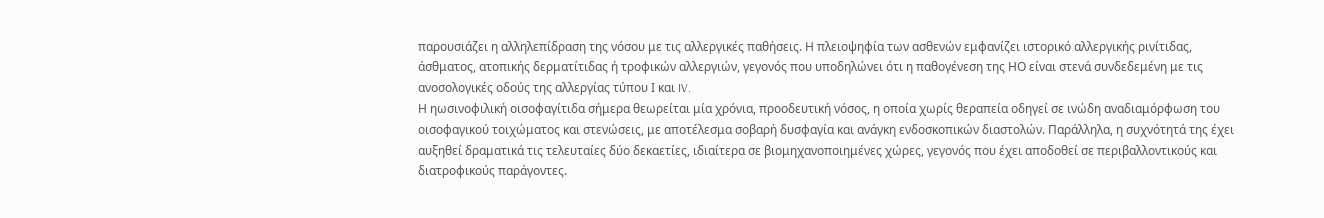παρουσιάζει η αλληλεπίδραση της νόσου με τις αλλεργικές παθήσεις. Η πλειοψηφία των ασθενών εμφανίζει ιστορικό αλλεργικής ρινίτιδας, άσθματος, ατοπικής δερματίτιδας ή τροφικών αλλεργιών, γεγονός που υποδηλώνει ότι η παθογένεση της ΗΟ είναι στενά συνδεδεμένη με τις ανοσολογικές οδούς της αλλεργίας τύπου Ι και IV.
Η ηωσινοφιλική οισοφαγίτιδα σήμερα θεωρείται μία χρόνια, προοδευτική νόσος, η οποία χωρίς θεραπεία οδηγεί σε ινώδη αναδιαμόρφωση του οισοφαγικού τοιχώματος και στενώσεις, με αποτέλεσμα σοβαρή δυσφαγία και ανάγκη ενδοσκοπικών διαστολών. Παράλληλα, η συχνότητά της έχει αυξηθεί δραματικά τις τελευταίες δύο δεκαετίες, ιδιαίτερα σε βιομηχανοποιημένες χώρες, γεγονός που έχει αποδοθεί σε περιβαλλοντικούς και διατροφικούς παράγοντες.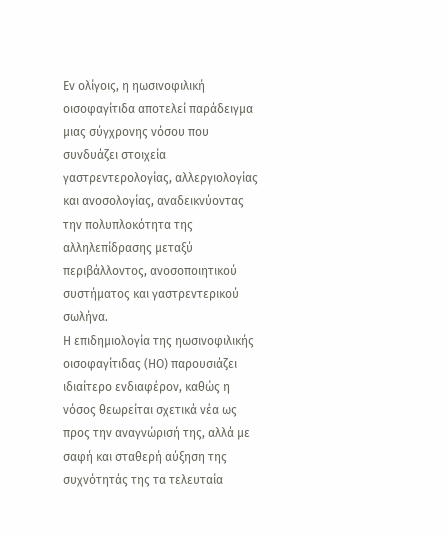Εν ολίγοις, η ηωσινοφιλική οισοφαγίτιδα αποτελεί παράδειγμα μιας σύγχρονης νόσου που συνδυάζει στοιχεία γαστρεντερολογίας, αλλεργιολογίας και ανοσολογίας, αναδεικνύοντας την πολυπλοκότητα της αλληλεπίδρασης μεταξύ περιβάλλοντος, ανοσοποιητικού συστήματος και γαστρεντερικού σωλήνα.
Η επιδημιολογία της ηωσινοφιλικής οισοφαγίτιδας (ΗΟ) παρουσιάζει ιδιαίτερο ενδιαφέρον, καθώς η νόσος θεωρείται σχετικά νέα ως προς την αναγνώρισή της, αλλά με σαφή και σταθερή αύξηση της συχνότητάς της τα τελευταία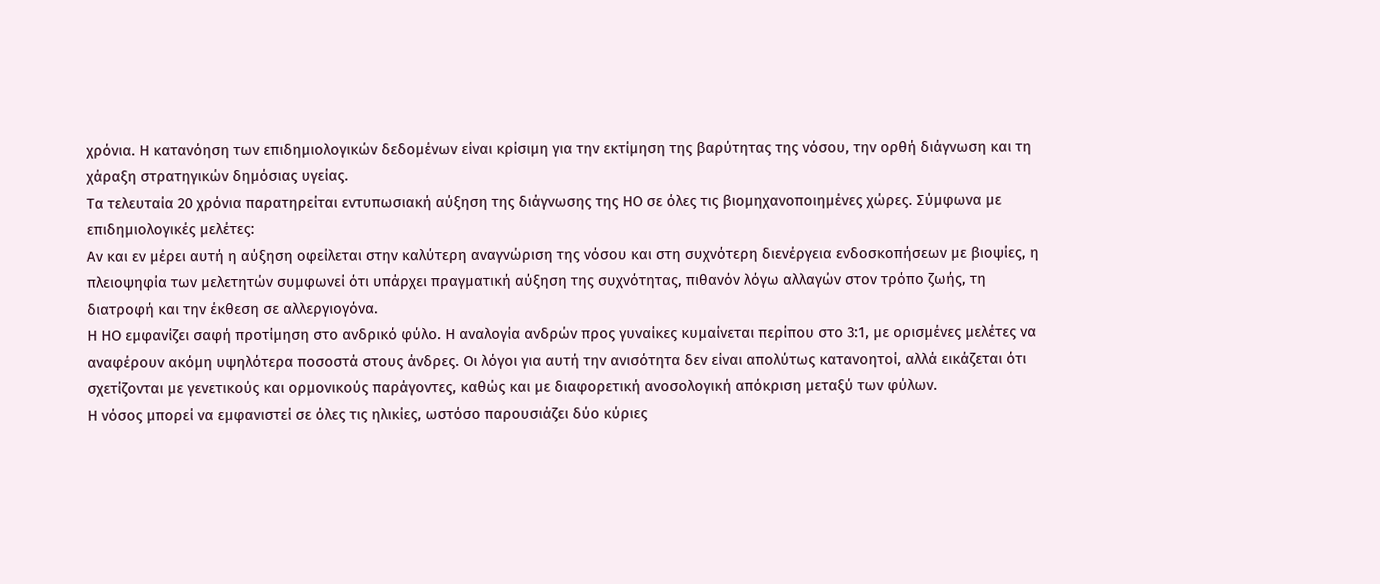χρόνια. Η κατανόηση των επιδημιολογικών δεδομένων είναι κρίσιμη για την εκτίμηση της βαρύτητας της νόσου, την ορθή διάγνωση και τη χάραξη στρατηγικών δημόσιας υγείας.
Τα τελευταία 20 χρόνια παρατηρείται εντυπωσιακή αύξηση της διάγνωσης της ΗΟ σε όλες τις βιομηχανοποιημένες χώρες. Σύμφωνα με επιδημιολογικές μελέτες:
Αν και εν μέρει αυτή η αύξηση οφείλεται στην καλύτερη αναγνώριση της νόσου και στη συχνότερη διενέργεια ενδοσκοπήσεων με βιοψίες, η πλειοψηφία των μελετητών συμφωνεί ότι υπάρχει πραγματική αύξηση της συχνότητας, πιθανόν λόγω αλλαγών στον τρόπο ζωής, τη διατροφή και την έκθεση σε αλλεργιογόνα.
Η ΗΟ εμφανίζει σαφή προτίμηση στο ανδρικό φύλο. Η αναλογία ανδρών προς γυναίκες κυμαίνεται περίπου στο 3:1, με ορισμένες μελέτες να αναφέρουν ακόμη υψηλότερα ποσοστά στους άνδρες. Οι λόγοι για αυτή την ανισότητα δεν είναι απολύτως κατανοητοί, αλλά εικάζεται ότι σχετίζονται με γενετικούς και ορμονικούς παράγοντες, καθώς και με διαφορετική ανοσολογική απόκριση μεταξύ των φύλων.
Η νόσος μπορεί να εμφανιστεί σε όλες τις ηλικίες, ωστόσο παρουσιάζει δύο κύριες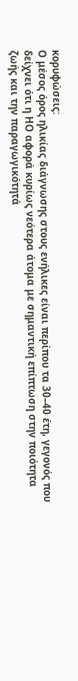κορυφώσεις:
Ο μέσος όρος ηλικίας διάγνωσης στους ενήλικες είναι περίπου τα 30–40 έτη, γεγονός που δείχνει ότι η ΗΟ αφορά κυρίως νεότερα άτομα με σημαντική επίπτωση στην ποιότητα ζωής και την παραγωγικότητά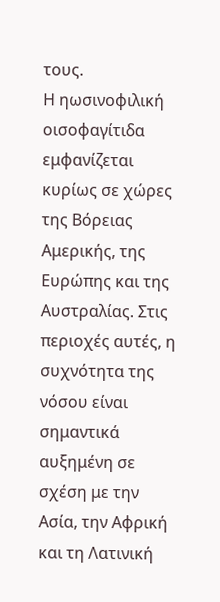τους.
Η ηωσινοφιλική οισοφαγίτιδα εμφανίζεται κυρίως σε χώρες της Βόρειας Αμερικής, της Ευρώπης και της Αυστραλίας. Στις περιοχές αυτές, η συχνότητα της νόσου είναι σημαντικά αυξημένη σε σχέση με την Ασία, την Αφρική και τη Λατινική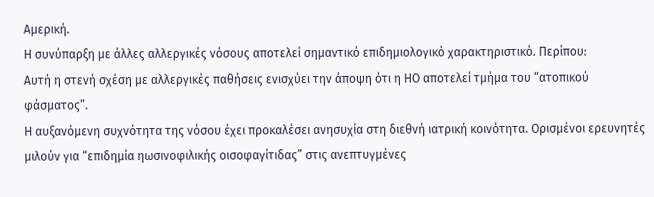Αμερική.
Η συνύπαρξη με άλλες αλλεργικές νόσους αποτελεί σημαντικό επιδημιολογικό χαρακτηριστικό. Περίπου:
Αυτή η στενή σχέση με αλλεργικές παθήσεις ενισχύει την άποψη ότι η ΗΟ αποτελεί τμήμα του “ατοπικού φάσματος”.
Η αυξανόμενη συχνότητα της νόσου έχει προκαλέσει ανησυχία στη διεθνή ιατρική κοινότητα. Ορισμένοι ερευνητές μιλούν για “επιδημία ηωσινοφιλικής οισοφαγίτιδας” στις ανεπτυγμένες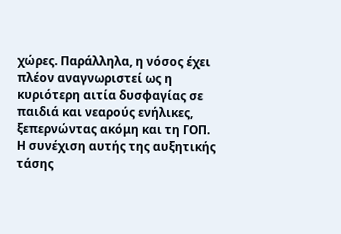χώρες. Παράλληλα, η νόσος έχει πλέον αναγνωριστεί ως η κυριότερη αιτία δυσφαγίας σε παιδιά και νεαρούς ενήλικες, ξεπερνώντας ακόμη και τη ΓΟΠ.
Η συνέχιση αυτής της αυξητικής τάσης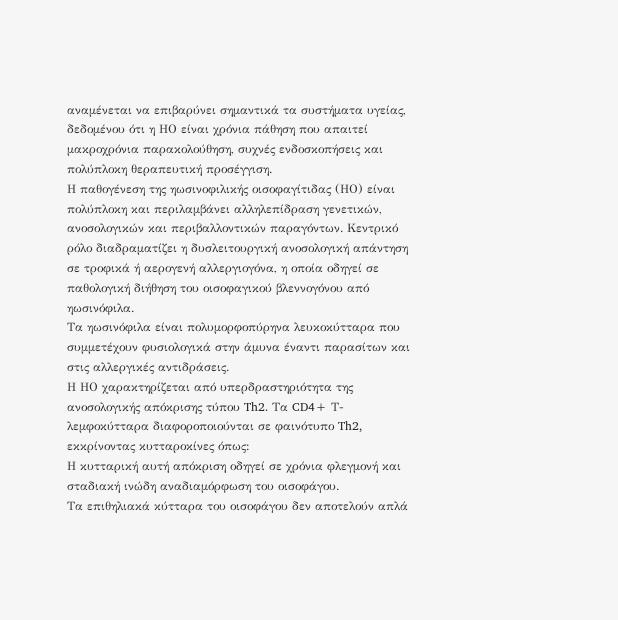αναμένεται να επιβαρύνει σημαντικά τα συστήματα υγείας, δεδομένου ότι η ΗΟ είναι χρόνια πάθηση που απαιτεί μακροχρόνια παρακολούθηση, συχνές ενδοσκοπήσεις και πολύπλοκη θεραπευτική προσέγγιση.
Η παθογένεση της ηωσινοφιλικής οισοφαγίτιδας (ΗΟ) είναι πολύπλοκη και περιλαμβάνει αλληλεπίδραση γενετικών, ανοσολογικών και περιβαλλοντικών παραγόντων. Κεντρικό ρόλο διαδραματίζει η δυσλειτουργική ανοσολογική απάντηση σε τροφικά ή αερογενή αλλεργιογόνα, η οποία οδηγεί σε παθολογική διήθηση του οισοφαγικού βλεννογόνου από ηωσινόφιλα.
Τα ηωσινόφιλα είναι πολυμορφοπύρηνα λευκοκύτταρα που συμμετέχουν φυσιολογικά στην άμυνα έναντι παρασίτων και στις αλλεργικές αντιδράσεις.
Η ΗΟ χαρακτηρίζεται από υπερδραστηριότητα της ανοσολογικής απόκρισης τύπου Th2. Τα CD4+ Τ-λεμφοκύτταρα διαφοροποιούνται σε φαινότυπο Th2, εκκρίνοντας κυτταροκίνες όπως:
Η κυτταρική αυτή απόκριση οδηγεί σε χρόνια φλεγμονή και σταδιακή ινώδη αναδιαμόρφωση του οισοφάγου.
Τα επιθηλιακά κύτταρα του οισοφάγου δεν αποτελούν απλά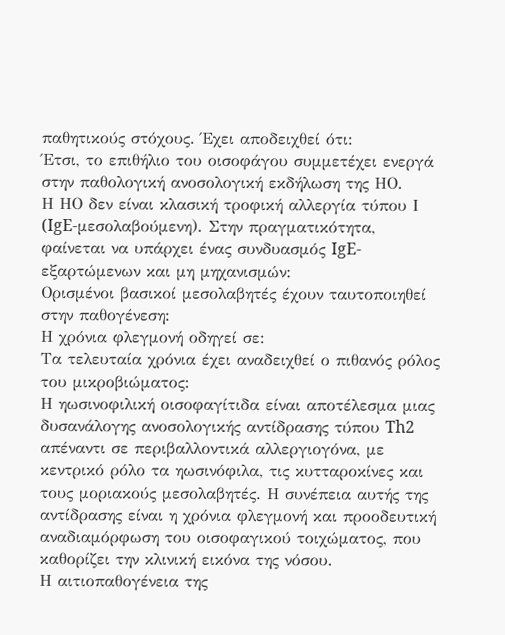παθητικούς στόχους. Έχει αποδειχθεί ότι:
Έτσι, το επιθήλιο του οισοφάγου συμμετέχει ενεργά στην παθολογική ανοσολογική εκδήλωση της ΗΟ.
Η ΗΟ δεν είναι κλασική τροφική αλλεργία τύπου Ι (IgE-μεσολαβούμενη). Στην πραγματικότητα, φαίνεται να υπάρχει ένας συνδυασμός IgE-εξαρτώμενων και μη μηχανισμών:
Ορισμένοι βασικοί μεσολαβητές έχουν ταυτοποιηθεί στην παθογένεση:
Η χρόνια φλεγμονή οδηγεί σε:
Τα τελευταία χρόνια έχει αναδειχθεί ο πιθανός ρόλος του μικροβιώματος:
Η ηωσινοφιλική οισοφαγίτιδα είναι αποτέλεσμα μιας δυσανάλογης ανοσολογικής αντίδρασης τύπου Th2 απέναντι σε περιβαλλοντικά αλλεργιογόνα, με κεντρικό ρόλο τα ηωσινόφιλα, τις κυτταροκίνες και τους μοριακούς μεσολαβητές. Η συνέπεια αυτής της αντίδρασης είναι η χρόνια φλεγμονή και προοδευτική αναδιαμόρφωση του οισοφαγικού τοιχώματος, που καθορίζει την κλινική εικόνα της νόσου.
Η αιτιοπαθογένεια της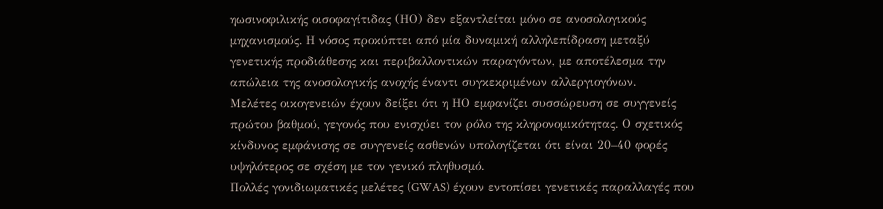ηωσινοφιλικής οισοφαγίτιδας (ΗΟ) δεν εξαντλείται μόνο σε ανοσολογικούς μηχανισμούς. Η νόσος προκύπτει από μία δυναμική αλληλεπίδραση μεταξύ γενετικής προδιάθεσης και περιβαλλοντικών παραγόντων, με αποτέλεσμα την απώλεια της ανοσολογικής ανοχής έναντι συγκεκριμένων αλλεργιογόνων.
Μελέτες οικογενειών έχουν δείξει ότι η ΗΟ εμφανίζει συσσώρευση σε συγγενείς πρώτου βαθμού, γεγονός που ενισχύει τον ρόλο της κληρονομικότητας. Ο σχετικός κίνδυνος εμφάνισης σε συγγενείς ασθενών υπολογίζεται ότι είναι 20–40 φορές υψηλότερος σε σχέση με τον γενικό πληθυσμό.
Πολλές γονιδιωματικές μελέτες (GWAS) έχουν εντοπίσει γενετικές παραλλαγές που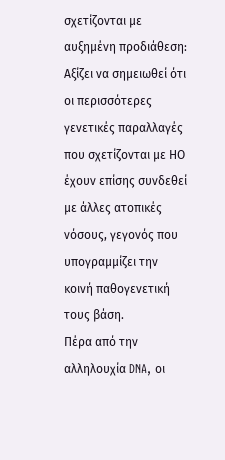σχετίζονται με αυξημένη προδιάθεση:
Αξίζει να σημειωθεί ότι οι περισσότερες γενετικές παραλλαγές που σχετίζονται με ΗΟ έχουν επίσης συνδεθεί με άλλες ατοπικές νόσους, γεγονός που υπογραμμίζει την κοινή παθογενετική τους βάση.
Πέρα από την αλληλουχία DNA, οι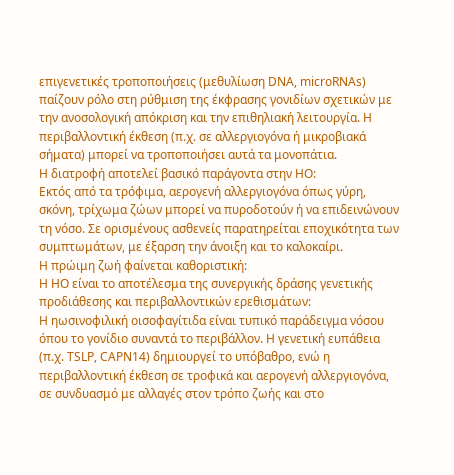επιγενετικές τροποποιήσεις (μεθυλίωση DNA, microRNAs) παίζουν ρόλο στη ρύθμιση της έκφρασης γονιδίων σχετικών με την ανοσολογική απόκριση και την επιθηλιακή λειτουργία. Η περιβαλλοντική έκθεση (π.χ. σε αλλεργιογόνα ή μικροβιακά σήματα) μπορεί να τροποποιήσει αυτά τα μονοπάτια.
Η διατροφή αποτελεί βασικό παράγοντα στην ΗΟ:
Εκτός από τα τρόφιμα, αερογενή αλλεργιογόνα όπως γύρη, σκόνη, τρίχωμα ζώων μπορεί να πυροδοτούν ή να επιδεινώνουν τη νόσο. Σε ορισμένους ασθενείς παρατηρείται εποχικότητα των συμπτωμάτων, με έξαρση την άνοιξη και το καλοκαίρι.
Η πρώιμη ζωή φαίνεται καθοριστική:
Η ΗΟ είναι το αποτέλεσμα της συνεργικής δράσης γενετικής προδιάθεσης και περιβαλλοντικών ερεθισμάτων:
Η ηωσινοφιλική οισοφαγίτιδα είναι τυπικό παράδειγμα νόσου όπου το γονίδιο συναντά το περιβάλλον. Η γενετική ευπάθεια (π.χ. TSLP, CAPN14) δημιουργεί το υπόβαθρο, ενώ η περιβαλλοντική έκθεση σε τροφικά και αερογενή αλλεργιογόνα, σε συνδυασμό με αλλαγές στον τρόπο ζωής και στο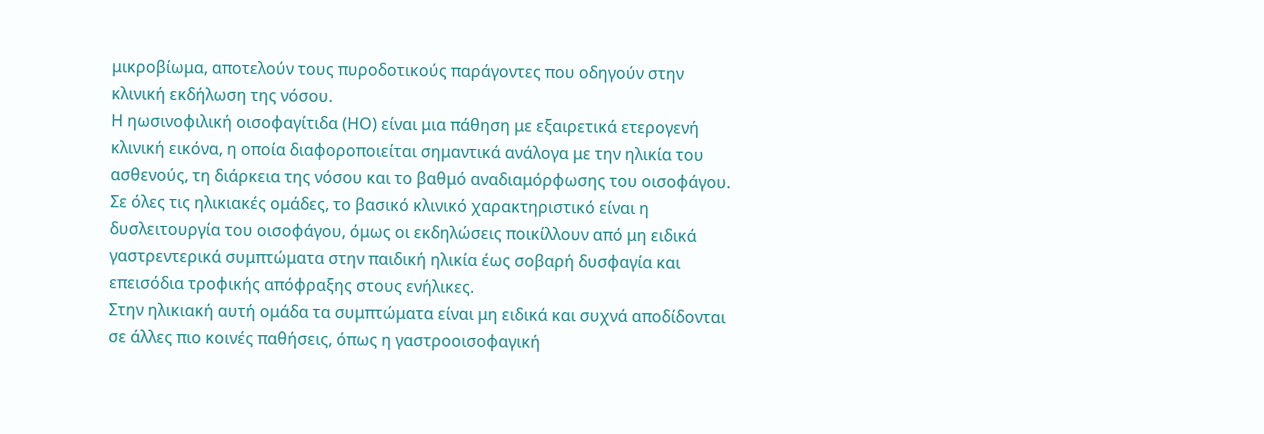μικροβίωμα, αποτελούν τους πυροδοτικούς παράγοντες που οδηγούν στην κλινική εκδήλωση της νόσου.
Η ηωσινοφιλική οισοφαγίτιδα (ΗΟ) είναι μια πάθηση με εξαιρετικά ετερογενή κλινική εικόνα, η οποία διαφοροποιείται σημαντικά ανάλογα με την ηλικία του ασθενούς, τη διάρκεια της νόσου και το βαθμό αναδιαμόρφωσης του οισοφάγου. Σε όλες τις ηλικιακές ομάδες, το βασικό κλινικό χαρακτηριστικό είναι η δυσλειτουργία του οισοφάγου, όμως οι εκδηλώσεις ποικίλλουν από μη ειδικά γαστρεντερικά συμπτώματα στην παιδική ηλικία έως σοβαρή δυσφαγία και επεισόδια τροφικής απόφραξης στους ενήλικες.
Στην ηλικιακή αυτή ομάδα τα συμπτώματα είναι μη ειδικά και συχνά αποδίδονται σε άλλες πιο κοινές παθήσεις, όπως η γαστροοισοφαγική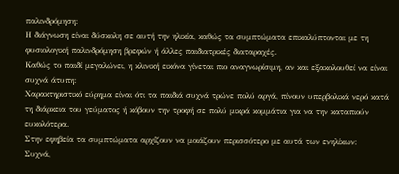παλινδρόμηση:
Η διάγνωση είναι δύσκολη σε αυτή την ηλικία, καθώς τα συμπτώματα επικαλύπτονται με τη φυσιολογική παλινδρόμηση βρεφών ή άλλες παιδιατρικές διαταραχές.
Καθώς το παιδί μεγαλώνει, η κλινική εικόνα γίνεται πιο αναγνωρίσιμη, αν και εξακολουθεί να είναι συχνά άτυπη:
Χαρακτηριστικό εύρημα είναι ότι τα παιδιά συχνά τρώνε πολύ αργά, πίνουν υπερβολικά νερό κατά τη διάρκεια του γεύματος ή κόβουν την τροφή σε πολύ μικρά κομμάτια για να την καταπιούν ευκολότερα.
Στην εφηβεία τα συμπτώματα αρχίζουν να μοιάζουν περισσότερο με αυτά των ενηλίκων:
Συχνά,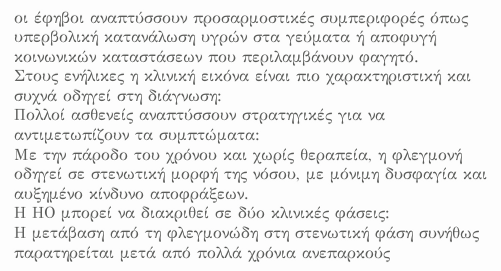οι έφηβοι αναπτύσσουν προσαρμοστικές συμπεριφορές όπως υπερβολική κατανάλωση υγρών στα γεύματα ή αποφυγή κοινωνικών καταστάσεων που περιλαμβάνουν φαγητό.
Στους ενήλικες η κλινική εικόνα είναι πιο χαρακτηριστική και συχνά οδηγεί στη διάγνωση:
Πολλοί ασθενείς αναπτύσσουν στρατηγικές για να αντιμετωπίζουν τα συμπτώματα:
Με την πάροδο του χρόνου και χωρίς θεραπεία, η φλεγμονή οδηγεί σε στενωτική μορφή της νόσου, με μόνιμη δυσφαγία και αυξημένο κίνδυνο αποφράξεων.
Η ΗΟ μπορεί να διακριθεί σε δύο κλινικές φάσεις:
Η μετάβαση από τη φλεγμονώδη στη στενωτική φάση συνήθως παρατηρείται μετά από πολλά χρόνια ανεπαρκούς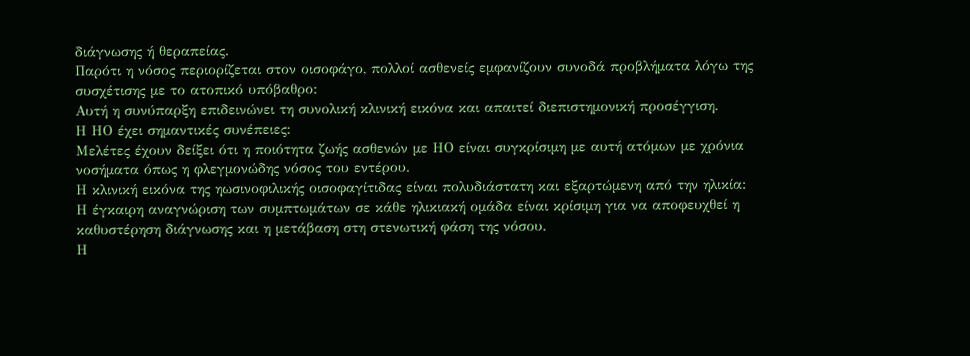διάγνωσης ή θεραπείας.
Παρότι η νόσος περιορίζεται στον οισοφάγο, πολλοί ασθενείς εμφανίζουν συνοδά προβλήματα λόγω της συσχέτισης με το ατοπικό υπόβαθρο:
Αυτή η συνύπαρξη επιδεινώνει τη συνολική κλινική εικόνα και απαιτεί διεπιστημονική προσέγγιση.
Η ΗΟ έχει σημαντικές συνέπειες:
Μελέτες έχουν δείξει ότι η ποιότητα ζωής ασθενών με ΗΟ είναι συγκρίσιμη με αυτή ατόμων με χρόνια νοσήματα όπως η φλεγμονώδης νόσος του εντέρου.
Η κλινική εικόνα της ηωσινοφιλικής οισοφαγίτιδας είναι πολυδιάστατη και εξαρτώμενη από την ηλικία:
Η έγκαιρη αναγνώριση των συμπτωμάτων σε κάθε ηλικιακή ομάδα είναι κρίσιμη για να αποφευχθεί η καθυστέρηση διάγνωσης και η μετάβαση στη στενωτική φάση της νόσου.
Η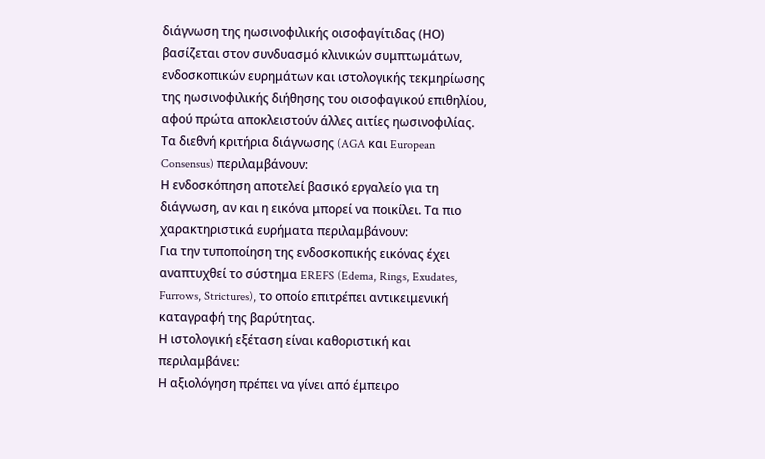διάγνωση της ηωσινοφιλικής οισοφαγίτιδας (ΗΟ) βασίζεται στον συνδυασμό κλινικών συμπτωμάτων, ενδοσκοπικών ευρημάτων και ιστολογικής τεκμηρίωσης της ηωσινοφιλικής διήθησης του οισοφαγικού επιθηλίου, αφού πρώτα αποκλειστούν άλλες αιτίες ηωσινοφιλίας.
Τα διεθνή κριτήρια διάγνωσης (AGA και European Consensus) περιλαμβάνουν:
Η ενδοσκόπηση αποτελεί βασικό εργαλείο για τη διάγνωση, αν και η εικόνα μπορεί να ποικίλει. Τα πιο χαρακτηριστικά ευρήματα περιλαμβάνουν:
Για την τυποποίηση της ενδοσκοπικής εικόνας έχει αναπτυχθεί το σύστημα EREFS (Edema, Rings, Exudates, Furrows, Strictures), το οποίο επιτρέπει αντικειμενική καταγραφή της βαρύτητας.
Η ιστολογική εξέταση είναι καθοριστική και περιλαμβάνει:
Η αξιολόγηση πρέπει να γίνει από έμπειρο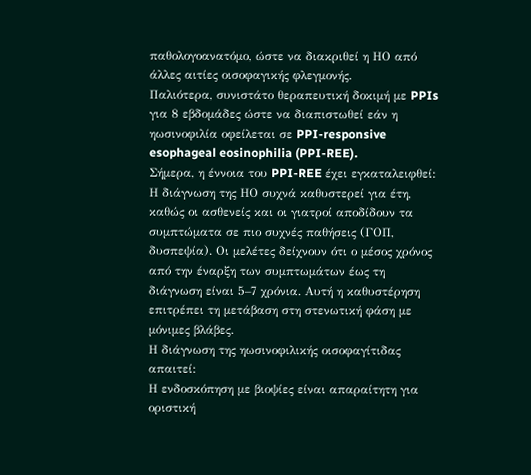παθολογοανατόμο, ώστε να διακριθεί η ΗΟ από άλλες αιτίες οισοφαγικής φλεγμονής.
Παλιότερα, συνιστάτο θεραπευτική δοκιμή με PPIs για 8 εβδομάδες ώστε να διαπιστωθεί εάν η ηωσινοφιλία οφείλεται σε PPI-responsive esophageal eosinophilia (PPI-REE).
Σήμερα, η έννοια του PPI-REE έχει εγκαταλειφθεί:
Η διάγνωση της ΗΟ συχνά καθυστερεί για έτη, καθώς οι ασθενείς και οι γιατροί αποδίδουν τα συμπτώματα σε πιο συχνές παθήσεις (ΓΟΠ, δυσπεψία). Οι μελέτες δείχνουν ότι ο μέσος χρόνος από την έναρξη των συμπτωμάτων έως τη διάγνωση είναι 5–7 χρόνια. Αυτή η καθυστέρηση επιτρέπει τη μετάβαση στη στενωτική φάση με μόνιμες βλάβες.
Η διάγνωση της ηωσινοφιλικής οισοφαγίτιδας απαιτεί:
Η ενδοσκόπηση με βιοψίες είναι απαραίτητη για οριστική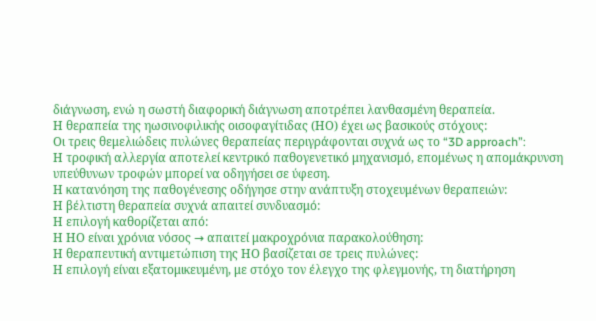διάγνωση, ενώ η σωστή διαφορική διάγνωση αποτρέπει λανθασμένη θεραπεία.
Η θεραπεία της ηωσινοφιλικής οισοφαγίτιδας (ΗΟ) έχει ως βασικούς στόχους:
Οι τρεις θεμελιώδεις πυλώνες θεραπείας περιγράφονται συχνά ως το “3D approach”:
Η τροφική αλλεργία αποτελεί κεντρικό παθογενετικό μηχανισμό, επομένως η απομάκρυνση υπεύθυνων τροφών μπορεί να οδηγήσει σε ύφεση.
Η κατανόηση της παθογένεσης οδήγησε στην ανάπτυξη στοχευμένων θεραπειών:
Η βέλτιστη θεραπεία συχνά απαιτεί συνδυασμό:
Η επιλογή καθορίζεται από:
Η ΗΟ είναι χρόνια νόσος → απαιτεί μακροχρόνια παρακολούθηση:
Η θεραπευτική αντιμετώπιση της ΗΟ βασίζεται σε τρεις πυλώνες:
Η επιλογή είναι εξατομικευμένη, με στόχο τον έλεγχο της φλεγμονής, τη διατήρηση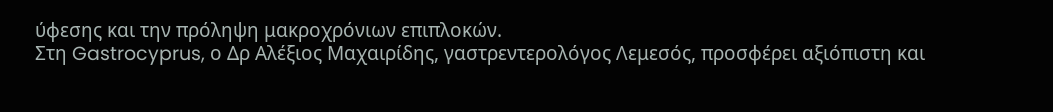ύφεσης και την πρόληψη μακροχρόνιων επιπλοκών.
Στη Gastrocyprus, ο Δρ Αλέξιος Μαχαιρίδης, γαστρεντερολόγος Λεμεσός, προσφέρει αξιόπιστη και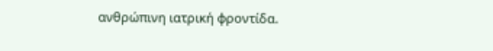ανθρώπινη ιατρική φροντίδα.